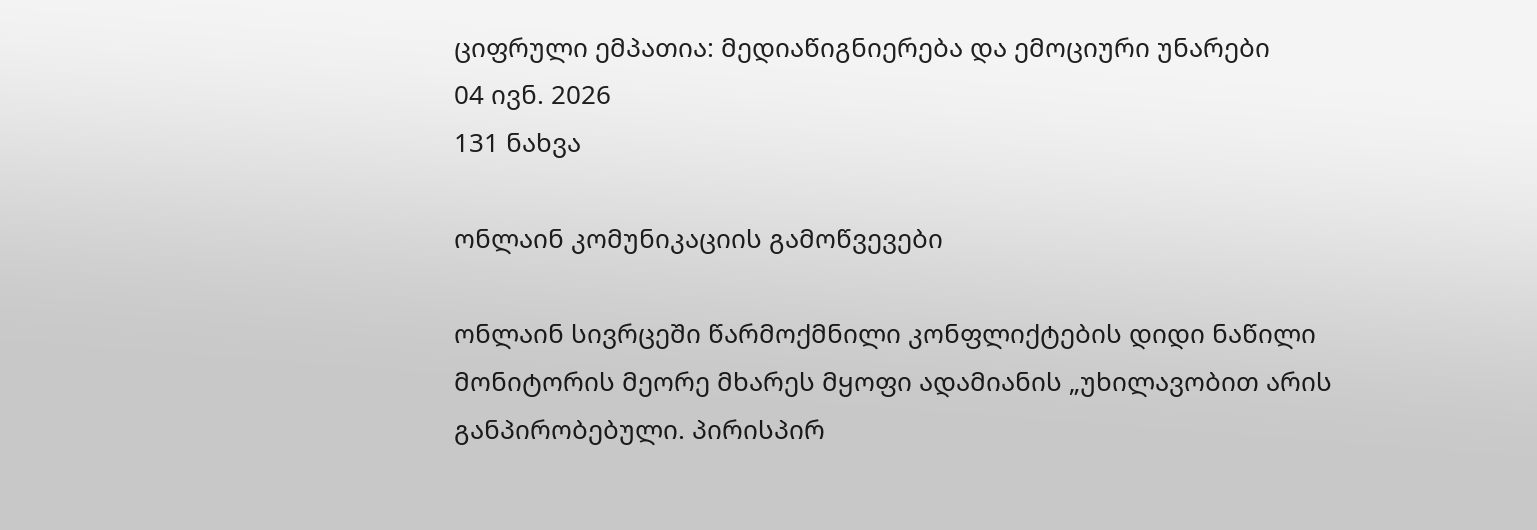ციფრული ემპათია: მედიაწიგნიერება და ემოციური უნარები
04 ივნ. 2026
131 ნახვა

ონლაინ კომუნიკაციის გამოწვევები

ონლაინ სივრცეში წარმოქმნილი კონფლიქტების დიდი ნაწილი მონიტორის მეორე მხარეს მყოფი ადამიანის „უხილავობით არის განპირობებული. პირისპირ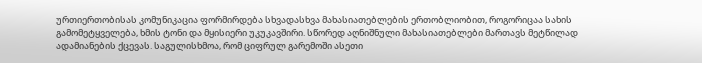ურთიერთობისას კომუნიკაცია ფორმირდება სხვადასხვა მახასიათებლების ერთობლიობით, როგორიცაა სახის გამომეტყველება, ხმის ტონი და მყისიერი უკუკავშირი. სწორედ აღნიშნული მახასიათებლები მართავს მეტწილად ადამიანების ქცევას. საგულისხმოა, რომ ციფრულ გარემოში ასეთი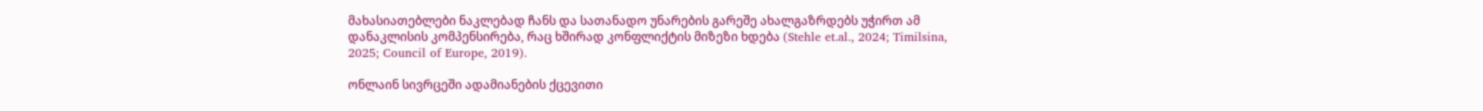მახასიათებლები ნაკლებად ჩანს და სათანადო უნარების გარეშე ახალგაზრდებს უჭირთ ამ დანაკლისის კომპენსირება, რაც ხშირად კონფლიქტის მიზეზი ხდება (Stehle et.al., 2024; Timilsina, 2025; Council of Europe, 2019).

ონლაინ სივრცეში ადამიანების ქცევითი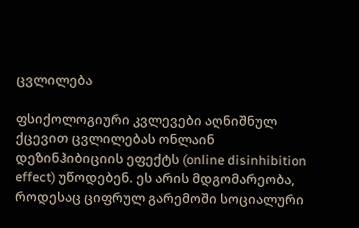ცვლილება

ფსიქოლოგიური კვლევები აღნიშნულ ქცევით ცვლილებას ონლაინ დეზინჰიბიციის ეფექტს (online disinhibition effect) უწოდებენ. ეს არის მდგომარეობა, როდესაც ციფრულ გარემოში სოციალური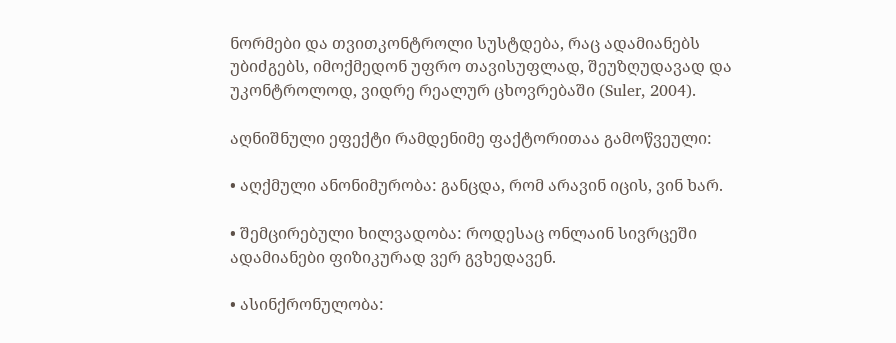ნორმები და თვითკონტროლი სუსტდება, რაც ადამიანებს უბიძგებს, იმოქმედონ უფრო თავისუფლად, შეუზღუდავად და უკონტროლოდ, ვიდრე რეალურ ცხოვრებაში (Suler, 2004).

აღნიშნული ეფექტი რამდენიმე ფაქტორითაა გამოწვეული:

• აღქმული ანონიმურობა: განცდა, რომ არავინ იცის, ვინ ხარ.

• შემცირებული ხილვადობა: როდესაც ონლაინ სივრცეში ადამიანები ფიზიკურად ვერ გვხედავენ.

• ასინქრონულობა: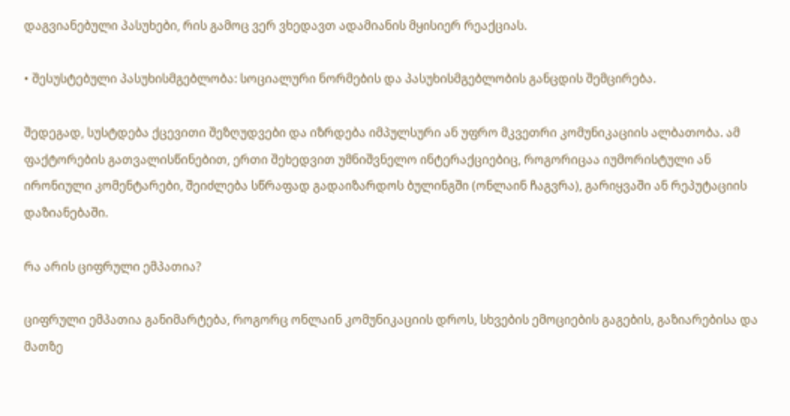დაგვიანებული პასუხები, რის გამოც ვერ ვხედავთ ადამიანის მყისიერ რეაქციას.

• შესუსტებული პასუხისმგებლობა: სოციალური ნორმების და პასუხისმგებლობის განცდის შემცირება.

შედეგად, სუსტდება ქცევითი შეზღუდვები და იზრდება იმპულსური ან უფრო მკვეთრი კომუნიკაციის ალბათობა. ამ ფაქტორების გათვალისწინებით, ერთი შეხედვით უმნიშვნელო ინტერაქციებიც, როგორიცაა იუმორისტული ან ირონიული კომენტარები, შეიძლება სწრაფად გადაიზარდოს ბულინგში (ონლაინ ჩაგვრა), გარიყვაში ან რეპუტაციის დაზიანებაში.

რა არის ციფრული ემპათია?

ციფრული ემპათია განიმარტება, როგორც ონლაინ კომუნიკაციის დროს, სხვების ემოციების გაგების, გაზიარებისა და მათზე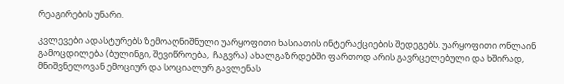რეაგირების უნარი.

კვლევები ადასტურებს ზემოაღნიშნული უარყოფითი ხასიათის ინტერაქციების შედეგებს. უარყოფითი ონლაინ გამოცდილება (ბულინგი, შევიწროება,  ჩაგვრა) ახალგაზრდებში ფართოდ არის გავრცელებული და ხშირად, მნიშვნელოვან ემოციურ და სოციალურ გავლენას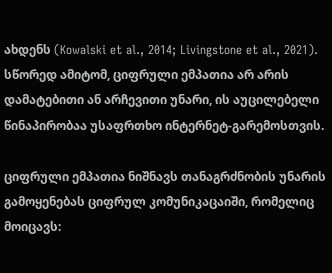ახდენს (Kowalski et al., 2014; Livingstone et al., 2021). სწორედ ამიტომ, ციფრული ემპათია არ არის დამატებითი ან არჩევითი უნარი, ის აუცილებელი წინაპირობაა უსაფრთხო ინტერნეტ-გარემოსთვის.

ციფრული ემპათია ნიშნავს თანაგრძნობის უნარის გამოყენებას ციფრულ კომუნიკაცაიში, რომელიც მოიცავს: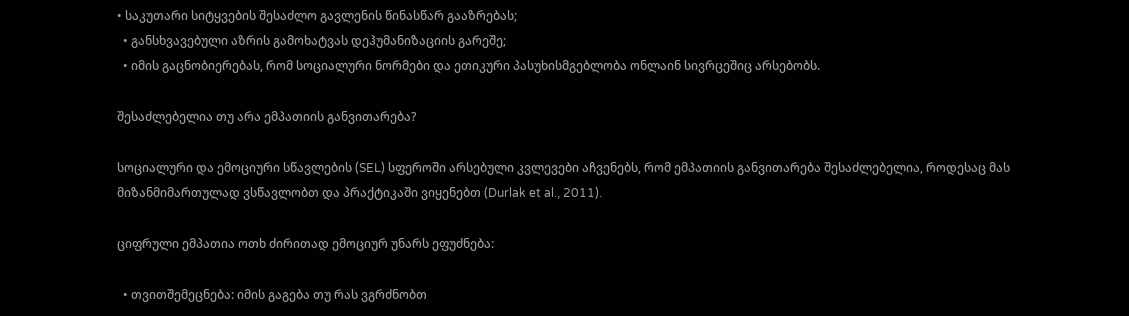• საკუთარი სიტყვების შესაძლო გავლენის წინასწარ გააზრებას;
  • განსხვავებული აზრის გამოხატვას დეჰუმანიზაციის გარეშე;
  • იმის გაცნობიერებას, რომ სოციალური ნორმები და ეთიკური პასუხისმგებლობა ონლაინ სივრცეშიც არსებობს.

შესაძლებელია თუ არა ემპათიის განვითარება?

სოციალური და ემოციური სწავლების (SEL) სფეროში არსებული კვლევები აჩვენებს, რომ ემპათიის განვითარება შესაძლებელია, როდესაც მას მიზანმიმართულად ვსწავლობთ და პრაქტიკაში ვიყენებთ (Durlak et al., 2011).

ციფრული ემპათია ოთხ ძირითად ემოციურ უნარს ეფუძნება:

  • თვითშემეცნება: იმის გაგება თუ რას ვგრძნობთ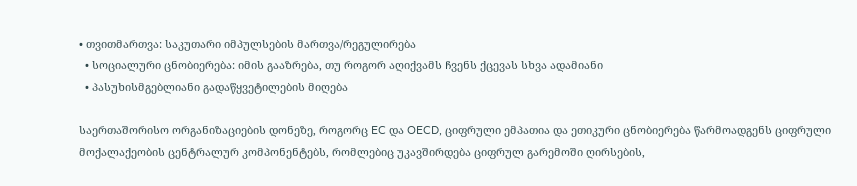• თვითმართვა: საკუთარი იმპულსების მართვა/რეგულირება
  • სოციალური ცნობიერება: იმის გააზრება, თუ როგორ აღიქვამს ჩვენს ქცევას სხვა ადამიანი
  • პასუხისმგებლიანი გადაწყვეტილების მიღება

საერთაშორისო ორგანიზაციების დონეზე, როგორც EC და OECD, ციფრული ემპათია და ეთიკური ცნობიერება წარმოადგენს ციფრული მოქალაქეობის ცენტრალურ კომპონენტებს, რომლებიც უკავშირდება ციფრულ გარემოში ღირსების,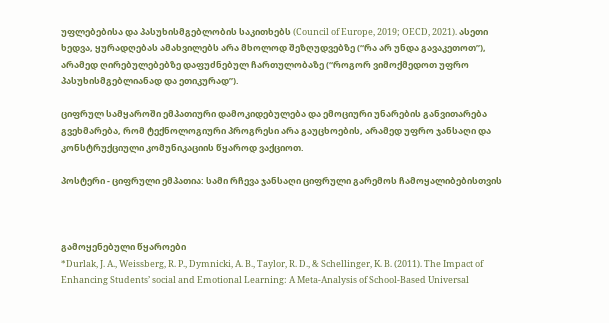უფლებებისა და პასუხისმგებლობის საკითხებს (Council of Europe, 2019; OECD, 2021). ასეთი ხედვა, ყურადღებას ამახვილებს არა მხოლოდ შეზღუდვებზე (“რა არ უნდა გავაკეთოთ”), არამედ ღირებულებებზე დაფუძნებულ ჩართულობაზე (“როგორ ვიმოქმედოთ უფრო პასუხისმგებლიანად და ეთიკურად”).

ციფრულ სამყაროში ემპათიური დამოკიდებულება და ემოციური უნარების განვითარება გვეხმარება, რომ ტექნოლოგიური პროგრესი არა გაუცხოების, არამედ უფრო ჯანსაღი და კონსტრუქციული კომუნიკაციის წყაროდ ვაქციოთ.

პოსტერი - ციფრული ემპათია: სამი რჩევა ჯანსაღი ციფრული გარემოს ჩამოყალიბებისთვის



გამოყენებული წყაროები
*Durlak, J. A., Weissberg, R. P., Dymnicki, A. B., Taylor, R. D., & Schellinger, K. B. (2011). The Impact of Enhancing Students’ social and Emotional Learning: A Meta-Analysis of School-Based Universal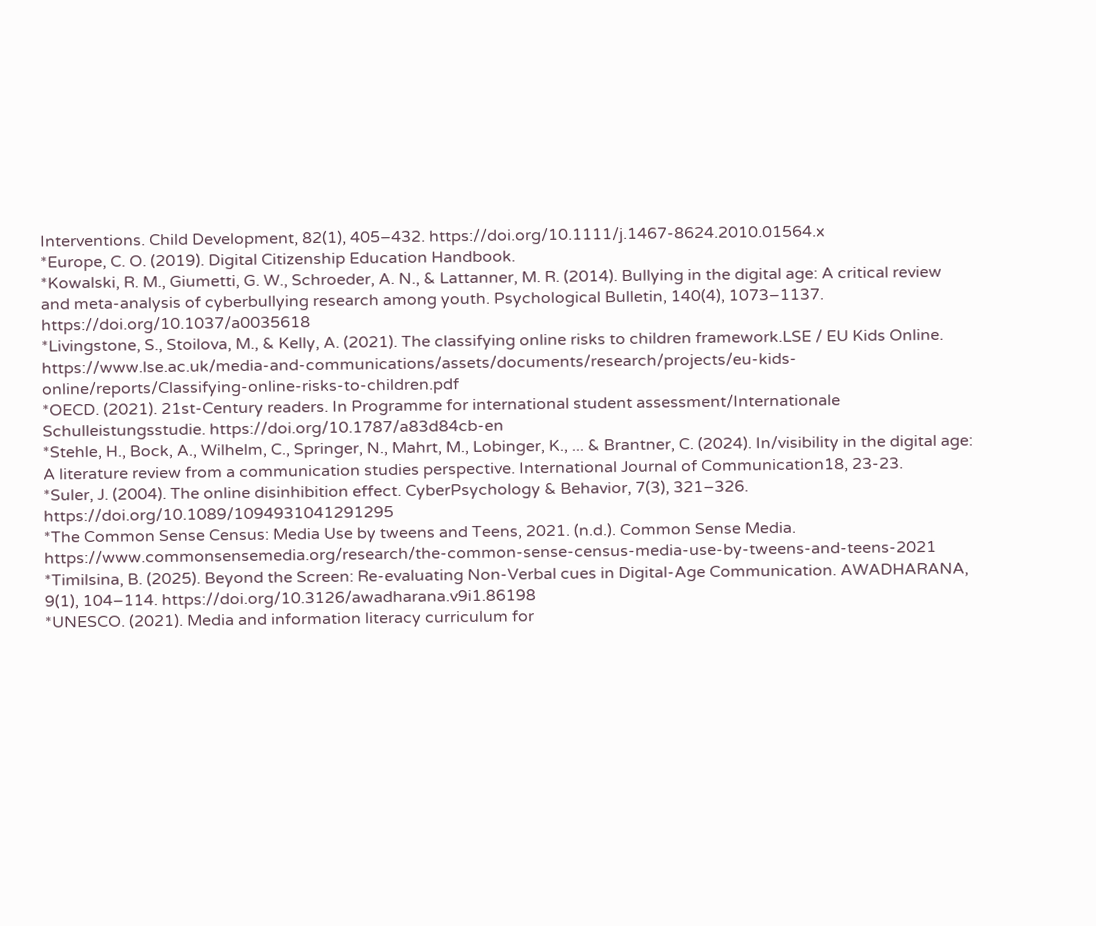Interventions. Child Development, 82(1), 405–432. https://doi.org/10.1111/j.1467-8624.2010.01564.x
*Europe, C. O. (2019). Digital Citizenship Education Handbook.
*Kowalski, R. M., Giumetti, G. W., Schroeder, A. N., & Lattanner, M. R. (2014). Bullying in the digital age: A critical review and meta-analysis of cyberbullying research among youth. Psychological Bulletin, 140(4), 1073–1137. https://doi.org/10.1037/a0035618
*Livingstone, S., Stoilova, M., & Kelly, A. (2021). The classifying online risks to children framework.LSE / EU Kids Online. https://www.lse.ac.uk/media-and-communications/assets/documents/research/projects/eu-kids-online/reports/Classifying-online-risks-to-children.pdf
*OECD. (2021). 21st-Century readers. In Programme for international student assessment/Internationale Schulleistungsstudie. https://doi.org/10.1787/a83d84cb-en
*Stehle, H., Bock, A., Wilhelm, C., Springer, N., Mahrt, M., Lobinger, K., ... & Brantner, C. (2024). In/visibility in the digital age: A literature review from a communication studies perspective. International Journal of Communication18, 23-23.
*Suler, J. (2004). The online disinhibition effect. CyberPsychology & Behavior, 7(3), 321–326. https://doi.org/10.1089/1094931041291295
*The Common Sense Census: Media Use by tweens and Teens, 2021. (n.d.). Common Sense Media. https://www.commonsensemedia.org/research/the-common-sense-census-media-use-by-tweens-and-teens-2021
*Timilsina, B. (2025). Beyond the Screen: Re-evaluating Non-Verbal cues in Digital-Age Communication. AWADHARANA, 9(1), 104–114. https://doi.org/10.3126/awadharana.v9i1.86198
*UNESCO. (2021). Media and information literacy curriculum for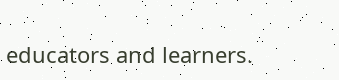educators and learners.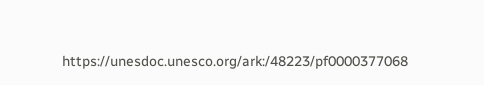https://unesdoc.unesco.org/ark:/48223/pf0000377068